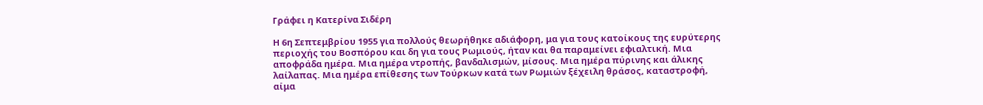Γράφει η Κατερίνα Σιδέρη

Η 6η Σεπτεμβρίου 1955 για πολλούς θεωρήθηκε αδιάφορη, μα για τους κατοίκους της ευρύτερης περιοχής του Βοσπόρου και δη για τους Ρωμιούς, ήταν και θα παραμείνει εφιαλτική. Μια αποφράδα ημέρα. Μια ημέρα ντροπής, βανδαλισμών, μίσους. Μια ημέρα πύρινης και άλικης λαίλαπας. Μια ημέρα επίθεσης των Τούρκων κατά των Ρωμιών ξέχειλη θράσος, καταστροφή, αίμα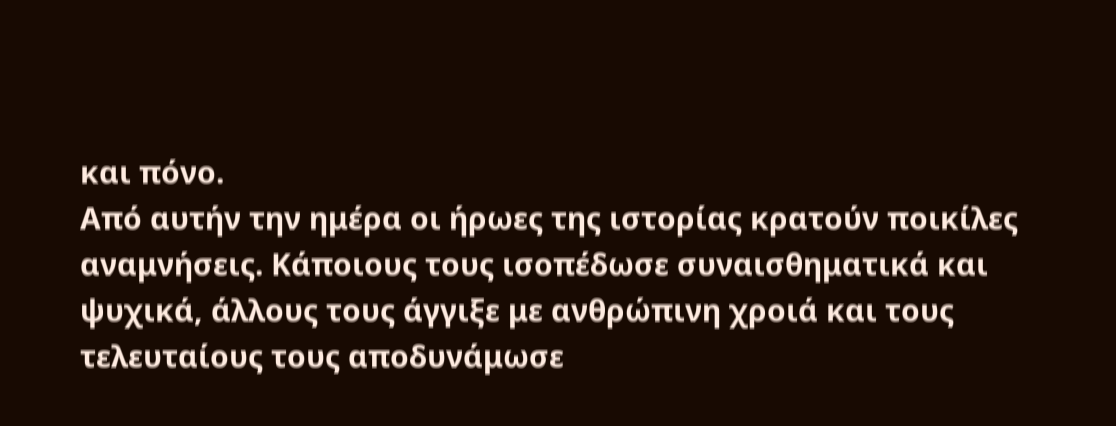και πόνο.
Από αυτήν την ημέρα οι ήρωες της ιστορίας κρατούν ποικίλες αναμνήσεις. Κάποιους τους ισοπέδωσε συναισθηματικά και ψυχικά, άλλους τους άγγιξε με ανθρώπινη χροιά και τους τελευταίους τους αποδυνάμωσε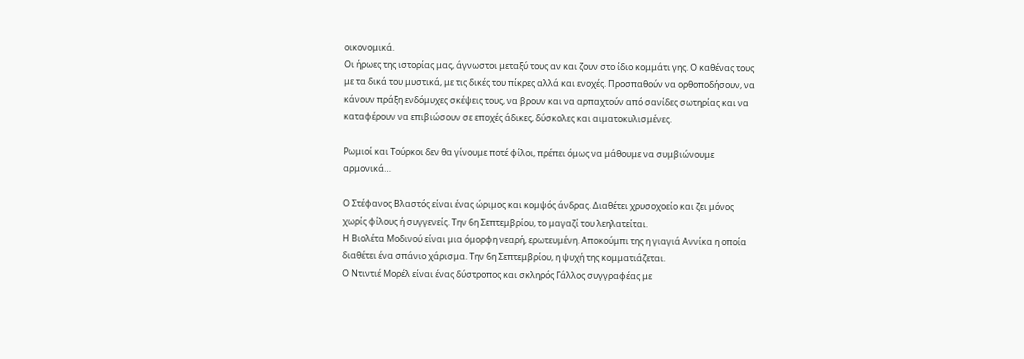οικονομικά.
Οι ήρωες της ιστορίας μας, άγνωστοι μεταξύ τους αν και ζουν στο ίδιο κομμάτι γης. Ο καθένας τους με τα δικά του μυστικά, με τις δικές του πίκρες αλλά και ενοχές. Προσπαθούν να ορθοποδήσουν, να κάνουν πράξη ενδόμυχες σκέψεις τους, να βρουν και να αρπαχτούν από σανίδες σωτηρίας και να καταφέρουν να επιβιώσουν σε εποχές άδικες, δύσκολες και αιματοκυλισμένες.

Ρωμιοί και Τούρκοι δεν θα γίνουμε ποτέ φίλοι, πρέπει όμως να μάθουμε να συμβιώνουμε αρμονικά…

Ο Στέφανος Βλαστός είναι ένας ώριμος και κομψός άνδρας. Διαθέτει χρυσοχοείο και ζει μόνος χωρίς φίλους ή συγγενείς. Την 6η Σεπτεμβρίου, το μαγαζί του λεηλατείται.
Η Βιολέτα Μοδινού είναι μια όμορφη νεαρή, ερωτευμένη. Αποκούμπι της η γιαγιά Αννίκα η οποία διαθέτει ένα σπάνιο χάρισμα. Την 6η Σεπτεμβρίου, η ψυχή της κομματιάζεται.
Ο Ντιντιέ Μορέλ είναι ένας δύστροπος και σκληρός Γάλλος συγγραφέας με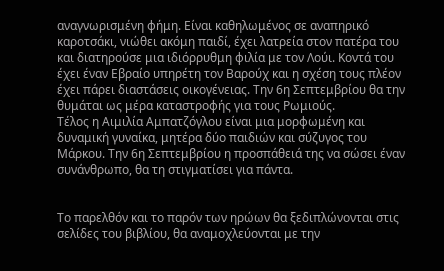αναγνωρισμένη φήμη. Είναι καθηλωμένος σε αναπηρικό καροτσάκι, νιώθει ακόμη παιδί, έχει λατρεία στον πατέρα του και διατηρούσε μια ιδιόρρυθμη φιλία με τον Λούι. Κοντά του έχει έναν Εβραίο υπηρέτη τον Βαρούχ και η σχέση τους πλέον έχει πάρει διαστάσεις οικογένειας. Την 6η Σεπτεμβρίου θα την θυμάται ως μέρα καταστροφής για τους Ρωμιούς.
Τέλος η Αιμιλία Αμπατζόγλου είναι μια μορφωμένη και δυναμική γυναίκα, μητέρα δύο παιδιών και σύζυγος του Μάρκου. Την 6η Σεπτεμβρίου η προσπάθειά της να σώσει έναν συνάνθρωπο, θα τη στιγματίσει για πάντα.


Το παρελθόν και το παρόν των ηρώων θα ξεδιπλώνονται στις σελίδες του βιβλίου, θα αναμοχλεύονται με την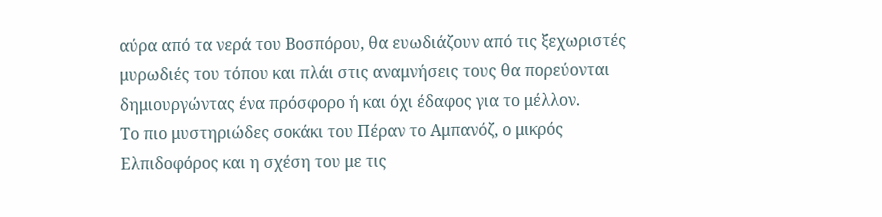αύρα από τα νερά του Βοσπόρου, θα ευωδιάζουν από τις ξεχωριστές μυρωδιές του τόπου και πλάι στις αναμνήσεις τους θα πορεύονται δημιουργώντας ένα πρόσφορο ή και όχι έδαφος για το μέλλον.
Το πιο μυστηριώδες σοκάκι του Πέραν το Αμπανόζ, ο μικρός Ελπιδοφόρος και η σχέση του με τις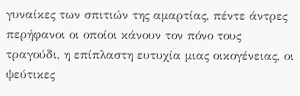γυναίκες των σπιτιών της αμαρτίας, πέντε άντρες περήφανοι οι οποίοι κάνουν τον πόνο τους τραγούδι, η επίπλαστη ευτυχία μιας οικογένειας, οι ψεύτικες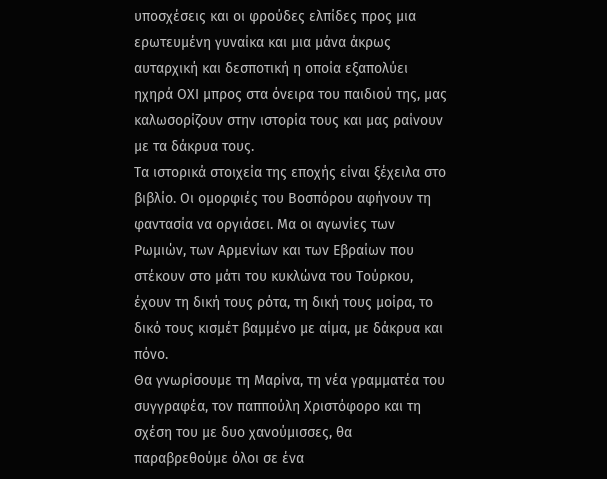υποσχέσεις και οι φρούδες ελπίδες προς μια ερωτευμένη γυναίκα και μια μάνα άκρως αυταρχική και δεσποτική η οποία εξαπολύει ηχηρά ΟΧΙ μπρος στα όνειρα του παιδιού της, μας καλωσορίζουν στην ιστορία τους και μας ραίνουν με τα δάκρυα τους.
Τα ιστορικά στοιχεία της εποχής είναι ξέχειλα στο βιβλίο. Οι ομορφιές του Βοσπόρου αφήνουν τη φαντασία να οργιάσει. Μα οι αγωνίες των Ρωμιών, των Αρμενίων και των Εβραίων που στέκουν στο μάτι του κυκλώνα του Τούρκου, έχουν τη δική τους ρότα, τη δική τους μοίρα, το δικό τους κισμέτ βαμμένο με αίμα, με δάκρυα και πόνο.
Θα γνωρίσουμε τη Μαρίνα, τη νέα γραμματέα του συγγραφέα, τον παππούλη Χριστόφορο και τη σχέση του με δυο χανούμισσες, θα παραβρεθούμε όλοι σε ένα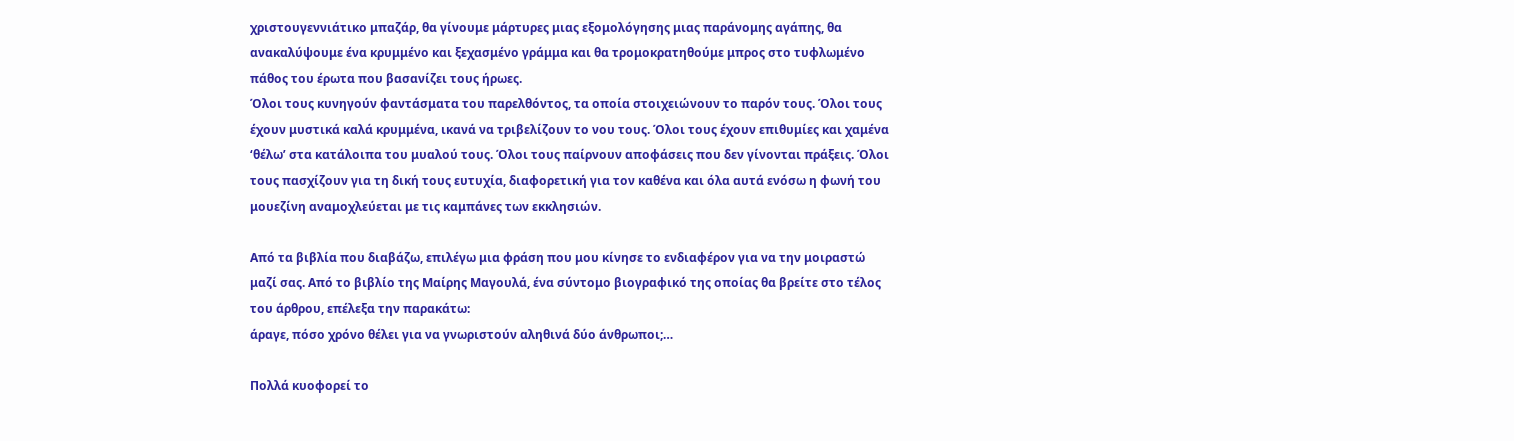χριστουγεννιάτικο μπαζάρ, θα γίνουμε μάρτυρες μιας εξομολόγησης μιας παράνομης αγάπης, θα ανακαλύψουμε ένα κρυμμένο και ξεχασμένο γράμμα και θα τρομοκρατηθούμε μπρος στο τυφλωμένο πάθος του έρωτα που βασανίζει τους ήρωες.
Όλοι τους κυνηγούν φαντάσματα του παρελθόντος, τα οποία στοιχειώνουν το παρόν τους. Όλοι τους έχουν μυστικά καλά κρυμμένα, ικανά να τριβελίζουν το νου τους. Όλοι τους έχουν επιθυμίες και χαμένα ‘θέλω’ στα κατάλοιπα του μυαλού τους. Όλοι τους παίρνουν αποφάσεις που δεν γίνονται πράξεις. Όλοι τους πασχίζουν για τη δική τους ευτυχία, διαφορετική για τον καθένα και όλα αυτά ενόσω η φωνή του μουεζίνη αναμοχλεύεται με τις καμπάνες των εκκλησιών.

Από τα βιβλία που διαβάζω, επιλέγω μια φράση που μου κίνησε το ενδιαφέρον για να την μοιραστώ μαζί σας. Από το βιβλίο της Μαίρης Μαγουλά, ένα σύντομο βιογραφικό της οποίας θα βρείτε στο τέλος του άρθρου, επέλεξα την παρακάτω:
άραγε, πόσο χρόνο θέλει για να γνωριστούν αληθινά δύο άνθρωποι;…

Πολλά κυοφορεί το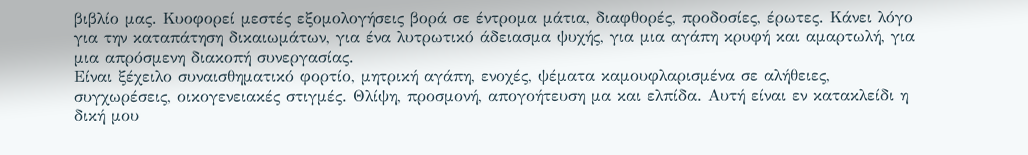βιβλίο μας. Κυοφορεί μεστές εξομολογήσεις βορά σε έντρομα μάτια, διαφθορές, προδοσίες, έρωτες. Κάνει λόγο για την καταπάτηση δικαιωμάτων, για ένα λυτρωτικό άδειασμα ψυχής, για μια αγάπη κρυφή και αμαρτωλή, για μια απρόσμενη διακοπή συνεργασίας.
Είναι ξέχειλο συναισθηματικό φορτίο, μητρική αγάπη, ενοχές, ψέματα καμουφλαρισμένα σε αλήθειες, συγχωρέσεις, οικογενειακές στιγμές. Θλίψη, προσμονή, απογοήτευση μα και ελπίδα. Αυτή είναι εν κατακλείδι η δική μου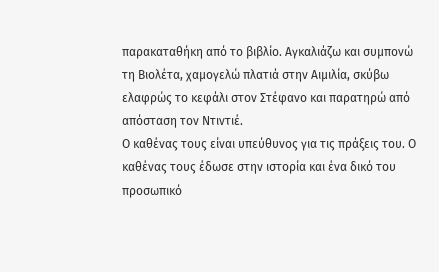παρακαταθήκη από το βιβλίο. Αγκαλιάζω και συμπονώ τη Βιολέτα, χαμογελώ πλατιά στην Αιμιλία, σκύβω ελαφρώς το κεφάλι στον Στέφανο και παρατηρώ από απόσταση τον Ντιντιέ.
Ο καθένας τους είναι υπεύθυνος για τις πράξεις του. Ο καθένας τους έδωσε στην ιστορία και ένα δικό του προσωπικό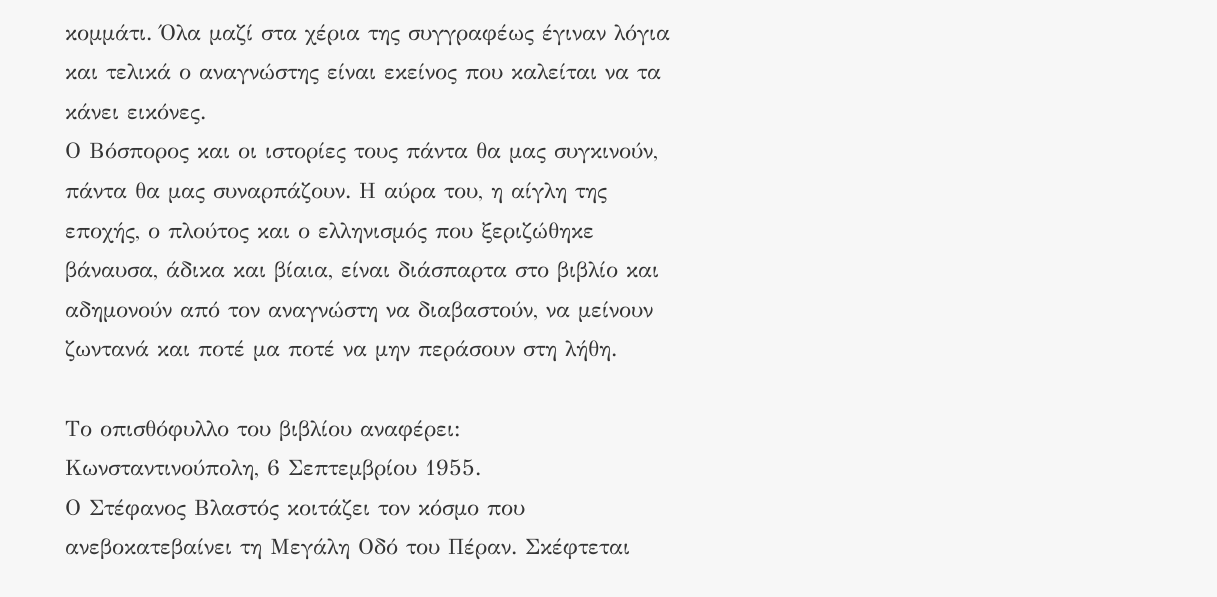κομμάτι. Όλα μαζί στα χέρια της συγγραφέως έγιναν λόγια και τελικά ο αναγνώστης είναι εκείνος που καλείται να τα κάνει εικόνες.
Ο Βόσπορος και οι ιστορίες τους πάντα θα μας συγκινούν, πάντα θα μας συναρπάζουν. Η αύρα του, η αίγλη της εποχής, ο πλούτος και ο ελληνισμός που ξεριζώθηκε βάναυσα, άδικα και βίαια, είναι διάσπαρτα στο βιβλίο και αδημονούν από τον αναγνώστη να διαβαστούν, να μείνουν ζωντανά και ποτέ μα ποτέ να μην περάσουν στη λήθη.

Το οπισθόφυλλο του βιβλίου αναφέρει:
Κωνσταντινούπολη, 6 Σεπτεμβρίου 1955.
Ο Στέφανος Βλαστός κοιτάζει τον κόσμο που ανεβοκατεβαίνει τη Μεγάλη Οδό του Πέραν. Σκέφτεται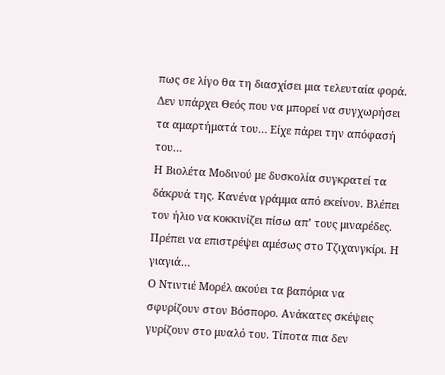πως σε λίγο θα τη διασχίσει μια τελευταία φορά. Δεν υπάρχει Θεός που να μπορεί να συγχωρήσει τα αμαρτήματά του… Είχε πάρει την απόφασή του…
Η Βιολέτα Μοδινού με δυσκολία συγκρατεί τα δάκρυά της. Κανένα γράμμα από εκείνον. Βλέπει τον ήλιο να κοκκινίζει πίσω απ’ τους μιναρέδες. Πρέπει να επιστρέψει αμέσως στο Τζιχανγκίρι. Η γιαγιά…
Ο Ντιντιέ Μορέλ ακούει τα βαπόρια να σφυρίζουν στον Βόσπορο. Ανάκατες σκέψεις γυρίζουν στο μυαλό του. Τίποτα πια δεν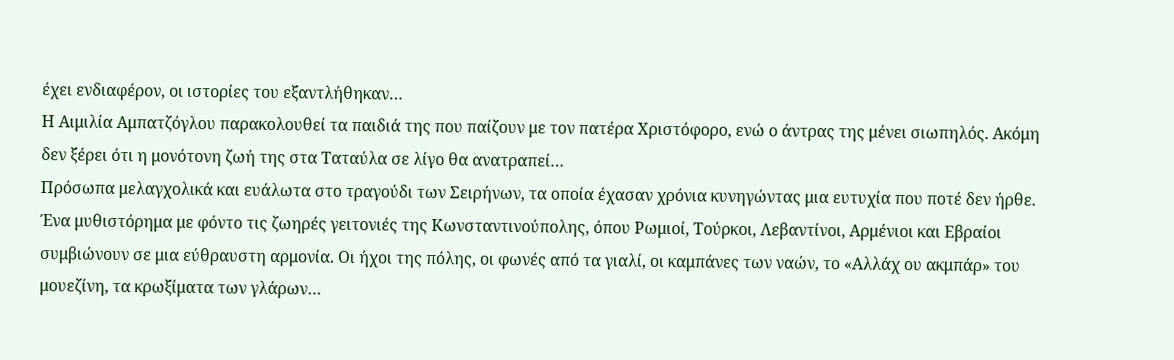έχει ενδιαφέρον, οι ιστορίες του εξαντλήθηκαν…
Η Αιμιλία Αμπατζόγλου παρακολουθεί τα παιδιά της που παίζουν με τον πατέρα Χριστόφορο, ενώ ο άντρας της μένει σιωπηλός. Ακόμη δεν ξέρει ότι η μονότονη ζωή της στα Ταταύλα σε λίγο θα ανατραπεί…
Πρόσωπα μελαγχολικά και ευάλωτα στο τραγούδι των Σειρήνων, τα οποία έχασαν χρόνια κυνηγώντας μια ευτυχία που ποτέ δεν ήρθε. Ένα μυθιστόρημα με φόντο τις ζωηρές γειτονιές της Κωνσταντινούπολης, όπου Ρωμιοί, Τούρκοι, Λεβαντίνοι, Αρμένιοι και Εβραίοι συμβιώνουν σε μια εύθραυστη αρμονία. Οι ήχοι της πόλης, οι φωνές από τα γιαλί, οι καμπάνες των ναών, το «Αλλάχ ου ακμπάρ» του μουεζίνη, τα κρωξίματα των γλάρων…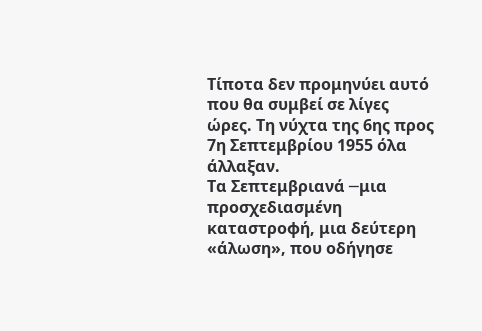Τίποτα δεν προμηνύει αυτό που θα συμβεί σε λίγες ώρες. Τη νύχτα της 6ης προς 7η Σεπτεμβρίου 1955 όλα άλλαξαν.
Τα Σεπτεμβριανά ─μια προσχεδιασμένη καταστροφή, μια δεύτερη «άλωση», που οδήγησε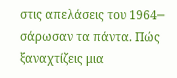στις απελάσεις του 1964─ σάρωσαν τα πάντα. Πώς ξαναχτίζεις μια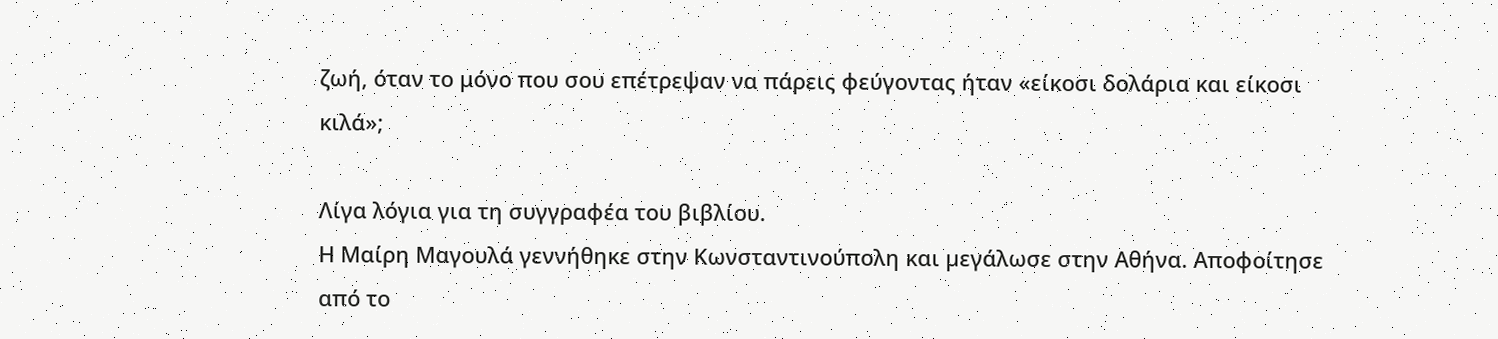ζωή, όταν το μόνο που σου επέτρεψαν να πάρεις φεύγοντας ήταν «είκοσι δολάρια και είκοσι κιλά»;

Λίγα λόγια για τη συγγραφέα του βιβλίου.
Η Μαίρη Μαγουλά γεννήθηκε στην Κωνσταντινούπολη και µεγάλωσε στην Αθήνα. Αποφοίτησε από το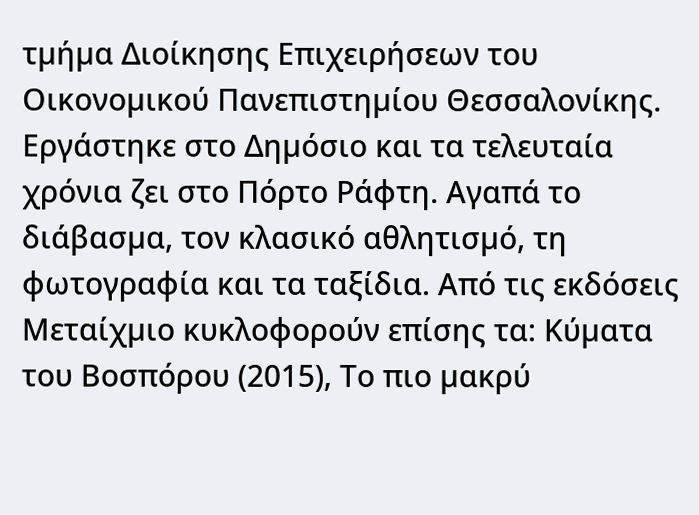τµήµα Διοίκησης Επιχειρήσεων του Οικονοµικού Πανεπιστηµίου Θεσσαλονίκης. Εργάστηκε στο Δηµόσιο και τα τελευταία χρόνια ζει στο Πόρτο Ράφτη. Αγαπά το διάβασµα, τον κλασικό αθλητισµό, τη φωτογραφία και τα ταξίδια. Από τις εκδόσεις Μεταίχµιο κυκλοφορούν επίσης τα: Κύµατα του Βοσπόρου (2015), Το πιο µακρύ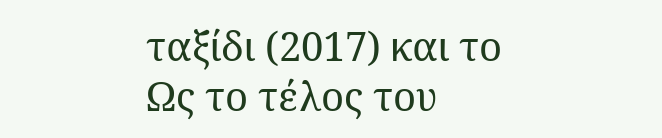ταξίδι (2017) και το Ως το τέλος του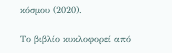κόσµου (2020).

Το βιβλίο κυκλοφορεί από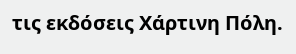τις εκδόσεις Χάρτινη Πόλη.